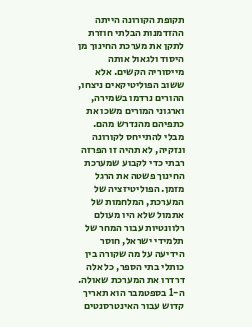תקופת הקורונה הייתה ההזדמנות הבלתי חוזרת לתקן את מערכת החינוך מן היסוד ולגאול אותה מייסוריה הקשים. אלא ששוב הפוליטיקאים ניצחו, ההורים נרדמו בשמירה, וארגוני המורים משכו את כתפיהם מהנדרש מהם. מבלי להתייחס לקורונה ונזקיה, לא תהיה זו הפרזה רבתי כדי לקבוע שמערכת החינוך פשטה את הרגל מזמן. הפוליטיזציה של המערכת, המלחמות של אתמול שלא היו מעולם רלוונטיות עבור המחר של תלמידי ישראל, חוסר הידיעה על מה שקורה בין כותלי בתי הספר, כל אלה דרדרו את המערכת שאולה.
ה-1 בספטמבר הוא תאריך קדוש עבור האינטרסנטים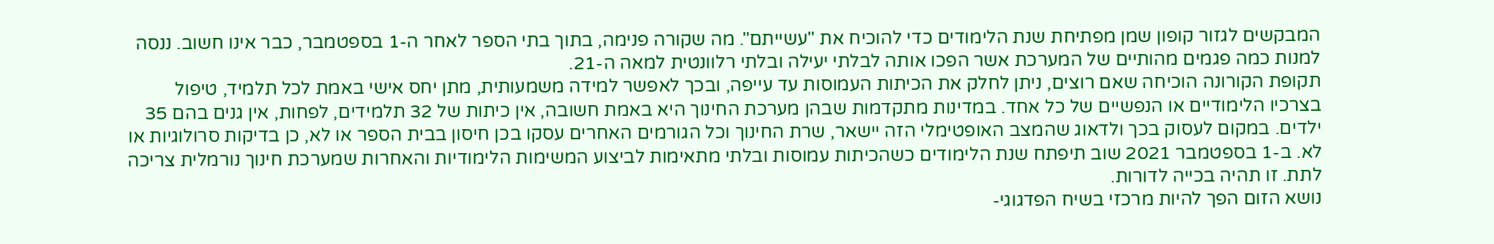המבקשים לגזור קופון שמן מפתיחת שנת הלימודים כדי להוכיח את "עשייתם". מה שקורה פנימה, בתוך בתי הספר לאחר ה-1 בספטמבר, כבר אינו חשוב. ננסה למנות כמה פגמים מהותיים של המערכת אשר הפכו אותה לבלתי יעילה ובלתי רלוונטית למאה ה-21.
תקופת הקורונה הוכיחה שאם רוצים, ניתן לחלק את הכיתות העמוסות עד עייפה, ובכך לאפשר למידה משמעותית, מתן יחס אישי באמת לכל תלמיד, טיפול בצרכיו הלימודיים או הנפשיים של כל אחד. במדינות מתקדמות שבהן מערכת החינוך היא באמת חשובה, אין כיתות של 32 תלמידים, לפחות, אין גנים בהם 35 ילדים. במקום לעסוק בכך ולדאוג שהמצב האופטימלי הזה יישאר, שרת החינוך וכל הגורמים האחרים עסקו בכן חיסון בבית הספר או לא, כן בדיקות סרולוגיות או לא. ב-1 בספטמבר 2021 שוב תיפתח שנת הלימודים כשהכיתות עמוסות ובלתי מתאימות לביצוע המשימות הלימודיות והאחרות שמערכת חינוך נורמלית צריכה לתת. זו תהיה בכייה לדורות.
נושא הזום הפך להיות מרכזי בשיח הפדגוגי-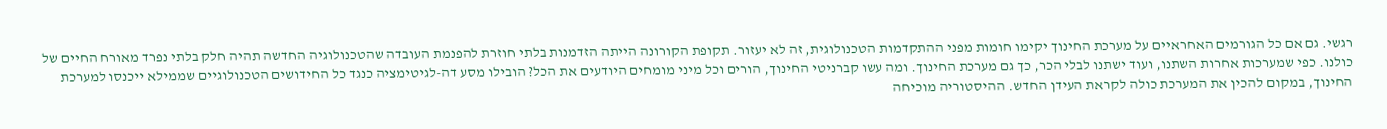רגשי. גם אם כל הגורמים האחראיים על מערכת החינוך יקימו חומות מפני ההתקדמות הטכנולוגית, זה לא יעזור. תקופת הקורונה הייתה הזדמנות בלתי חוזרת להפנמת העובדה שהטכנולוגיה החדשה תהיה חלק בלתי נפרד מאורח החיים של כולנו. כפי שמערכות אחרות השתנו, ועוד ישתנו לבלי הכר, כך גם מערכת החינוך. ומה עשו קברניטי החינוך, הורים וכל מיני מומחים היודעים את הכל? הובילו מסע דה-לגיטימציה כנגד כל החידושים הטכנולוגיים שממילא ייכנסו למערכת החינוך, במקום להכין את המערכת כולה לקראת העידן החדש. ההיסטוריה מוכיחה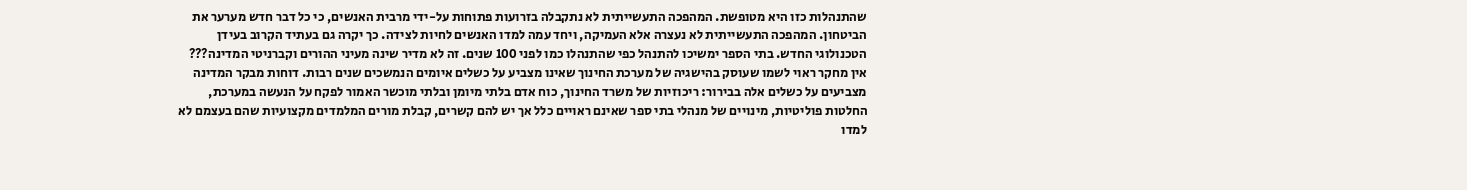שהתנהלות כזו היא מטופשת. המהפכה התעשייתית לא נתקבלה בזרועות פתוחות על-ידי מרבית האנשים, כי כל דבר חדש מערער את הביטחון. המהפכה התעשייתית לא נעצרה אלא העמיקה, ויחד עמה למדו האנשים לחיות לצידה. כך יקרה גם בעתיד הקרוב בעידן הטכנולוגי החדש. בתי הספר ימשיכו להתנהל כפי שהתנהלו כמו לפני 100 שנים. זה לא מדיר שינה מעיני ההורים וקברניטי המדינה???
אין מחקר ראוי לשמו שעוסק בהישגיה של מערכת החינוך שאינו מצביע על כשלים איומים הנמשכים שנים רבות. דוחות מבקר המדינה מצביעים על כשלים אלה בבירור: ריכוזיות של משרד החינוך, כוח אדם בלתי מיומן ובלתי מוכשר האמור לפקח על הנעשה במערכת, החלטות פוליטיות, מינויים של מנהלי בתי ספר שאינם ראויים כלל אך יש להם קשרים, קבלת מורים המלמדים מקצועיות שהם בעצמם לא למדו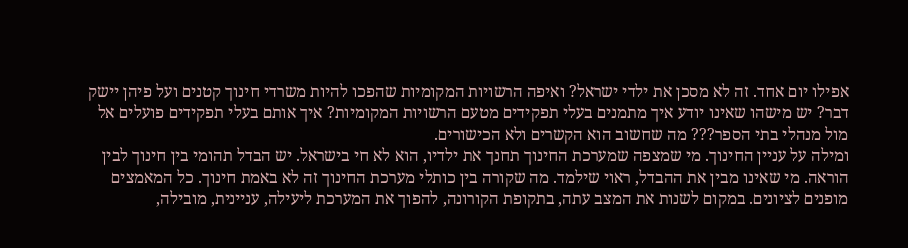אפילו יום אחד. זה לא מסכן את ילדי ישראל? ואיפה הרשויות המקומיות שהפכו להיות משרדי חינוך קטנים ועל פיהן יישק דבר? יש מישהו שאינו יודע איך מתמנים בעלי תפקידים מטעם הרשויות המקומיות? איך אותם בעלי תפקידים פועלים אל מול מנהלי בתי הספר??? מה שחשוב הוא הקשרים ולא הכישורים.
ומילה על עניין החינוך. מי שמצפה שמערכת החינוך תחנך את ילדיו, הוא לא חי בישראל. יש הבדל תהומי בין חינוך לבין הוראה. מי שאינו מבין את ההבדל, ראוי שילמד. מה שקורה בין כותלי מערכת החינוך זה לא באמת חינוך. כל המאמצים מופנים לציונים. במקום לשנות את המצב עתה, בתקופת הקורונה, להפוך את המערכת ליעילה, עניינית, מובילה,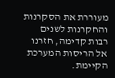מעוררת את הסקרנות והחקרנות לשנים רבות קדימה, חזרנו אל הריסות המערכת הקיימת.